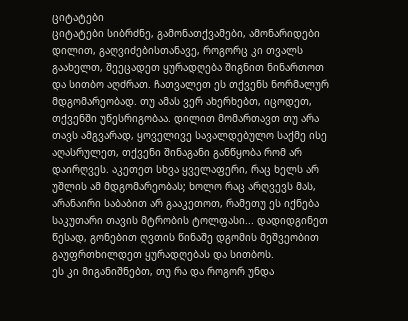ციტატები
ციტატები სიბრძნე, გამონათქვამები, ამონარიდები
დილით, გაღვიძებისთანავე, როგორც კი თვალს გაახელთ, შეეცადეთ ყურადღება შიგნით ნინართოთ და სითბო აღძრათ. ჩათვალეთ ეს თქვენს ნორმალურ მდგომარეობად. თუ ამას ვერ ახერხებთ, იცოდეთ, თქვენში უწესრიგობაა. დილით მომართავთ თუ არა თავს ამგვარად, ყოველივე სავალდებულო საქმე ისე აღასრულეთ, თქვენი შინაგანი განწყობა რომ არ დაირღვეს. აკეთეთ სხვა ყველაფერი, რაც ხელს არ უშლის ამ მდგომარეობას; ხოლო რაც არღვევს მას, არანაირი საბაბით არ გააკეთოთ, რამეთუ ეს იქნება საკუთარი თავის მტრობის ტოლფასი... დადიდგინეთ წესად, გონებით ღვთის წინაშე დგომის მეშვეობით გაუფრთხილდეთ ყურადღებას და სითბოს.
ეს კი მიგანიშნებთ, თუ რა და როგორ უნდა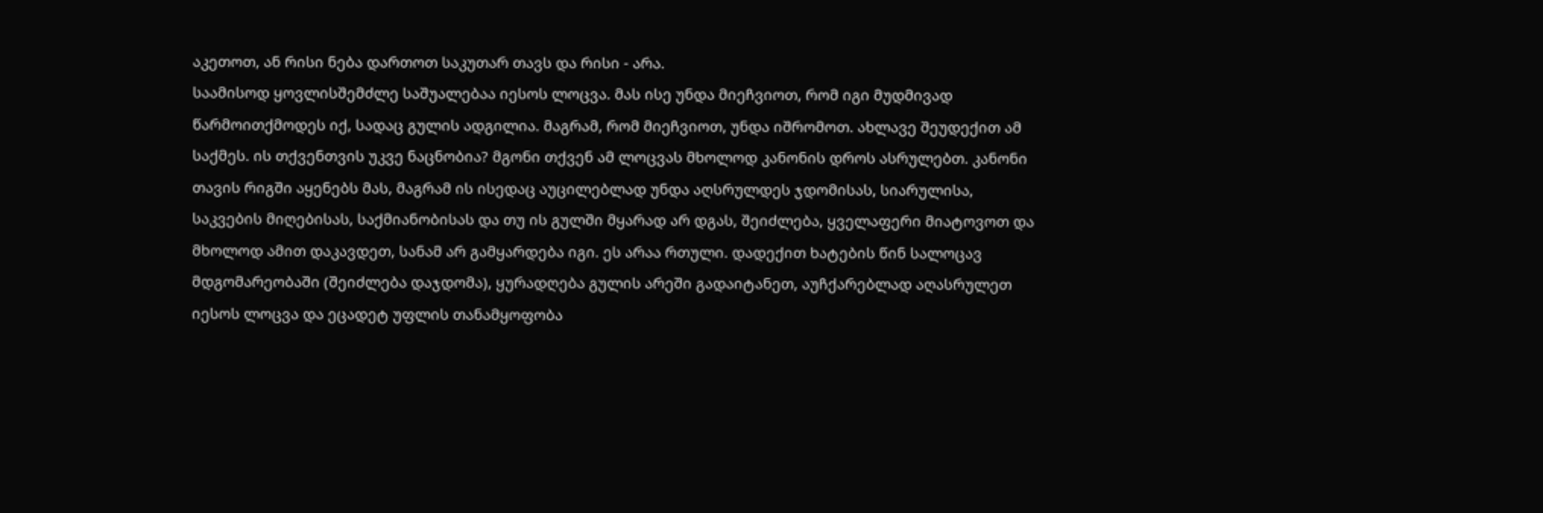აკეთოთ, ან რისი ნება დართოთ საკუთარ თავს და რისი - არა.
საამისოდ ყოვლისშემძლე საშუალებაა იესოს ლოცვა. მას ისე უნდა მიეჩვიოთ, რომ იგი მუდმივად წარმოითქმოდეს იქ, სადაც გულის ადგილია. მაგრამ, რომ მიეჩვიოთ, უნდა იშრომოთ. ახლავე შეუდექით ამ საქმეს. ის თქვენთვის უკვე ნაცნობია? მგონი თქვენ ამ ლოცვას მხოლოდ კანონის დროს ასრულებთ. კანონი თავის რიგში აყენებს მას, მაგრამ ის ისედაც აუცილებლად უნდა აღსრულდეს ჯდომისას, სიარულისა, საკვების მიღებისას, საქმიანობისას და თუ ის გულში მყარად არ დგას, შეიძლება, ყველაფერი მიატოვოთ და მხოლოდ ამით დაკავდეთ, სანამ არ გამყარდება იგი. ეს არაა რთული. დადექით ხატების წინ სალოცავ მდგომარეობაში (შეიძლება დაჯდომა), ყურადღება გულის არეში გადაიტანეთ, აუჩქარებლად აღასრულეთ იესოს ლოცვა და ეცადეტ უფლის თანამყოფობა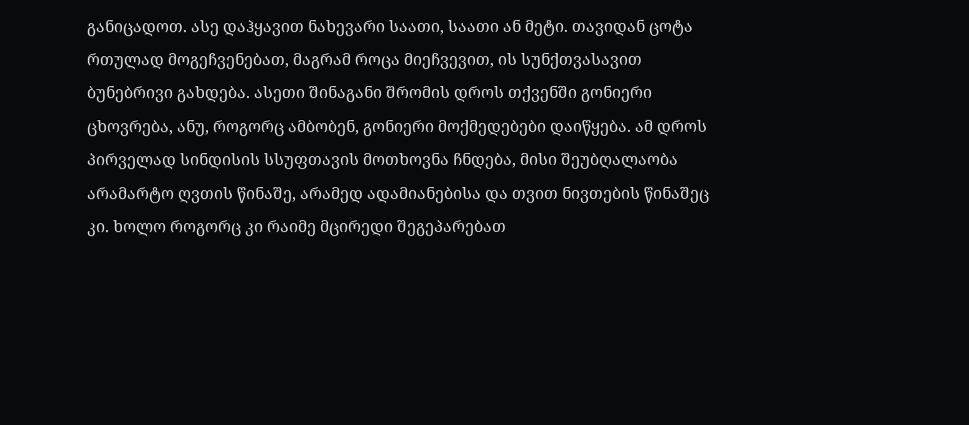განიცადოთ. ასე დაჰყავით ნახევარი საათი, საათი ან მეტი. თავიდან ცოტა რთულად მოგეჩვენებათ, მაგრამ როცა მიეჩვევით, ის სუნქთვასავით ბუნებრივი გახდება. ასეთი შინაგანი შრომის დროს თქვენში გონიერი ცხოვრება, ანუ, როგორც ამბობენ, გონიერი მოქმედებები დაიწყება. ამ დროს პირველად სინდისის სსუფთავის მოთხოვნა ჩნდება, მისი შეუბღალაობა არამარტო ღვთის წინაშე, არამედ ადამიანებისა და თვით ნივთების წინაშეც კი. ხოლო როგორც კი რაიმე მცირედი შეგეპარებათ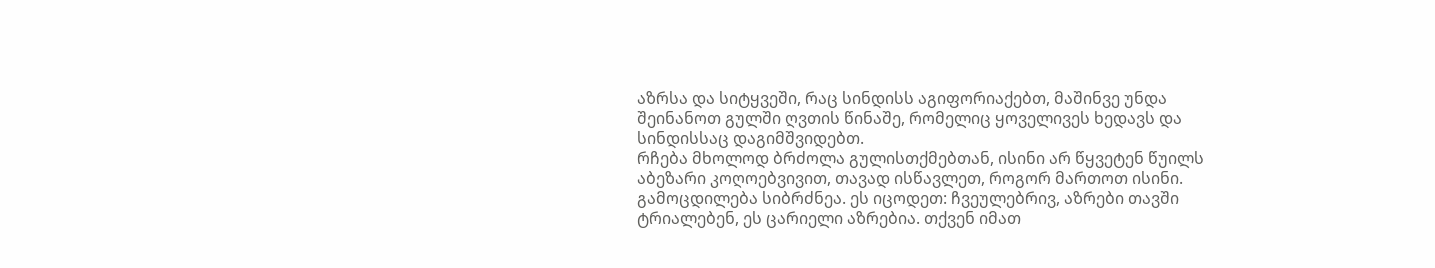აზრსა და სიტყვეში, რაც სინდისს აგიფორიაქებთ, მაშინვე უნდა შეინანოთ გულში ღვთის წინაშე, რომელიც ყოველივეს ხედავს და სინდისსაც დაგიმშვიდებთ.
რჩება მხოლოდ ბრძოლა გულისთქმებთან, ისინი არ წყვეტენ წუილს აბეზარი კოღოებვივით, თავად ისწავლეთ, როგორ მართოთ ისინი. გამოცდილება სიბრძნეა. ეს იცოდეთ: ჩვეულებრივ, აზრები თავში ტრიალებენ, ეს ცარიელი აზრებია. თქვენ იმათ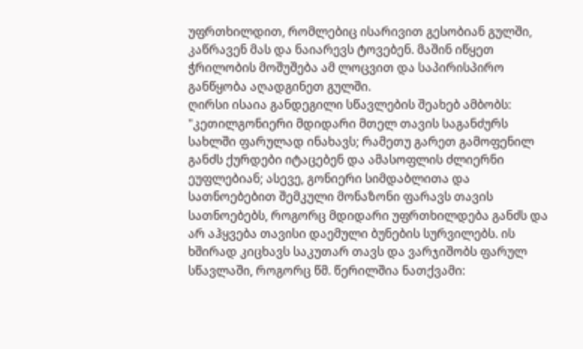უფრთხილდით, რომლებიც ისარივით გესობიან გულში, კაწრავენ მას და ნაიარევს ტოვებენ. მაშინ იწყეთ ჭრილობის მოშუშება ამ ლოცვით და საპირისპირო განწყობა აღადგინეთ გულში.
ღირსი ისაია განდეგილი სწავლების შეახებ ამბობს: "კეთილგონიერი მდიდარი მთელ თავის საგანძურს სახლში ფარულად ინახავს; რამეთუ გარეთ გამოფენილ განძს ქურდები იტაცებენ და ამასოფლის ძლიერნი ეუფლებიან; ასევე, გონიერი სიმდაბლითა და სათნოებებით შემკული მონაზონი ფარავს თავის სათნოებებს, როგორც მდიდარი უფრთხილდება განძს და არ აჰყვება თავისი დაემული ბუნების სურვილებს. ის ხშირად კიცხავს საკუთარ თავს და ვარჯიშობს ფარულ სწავლაში, როგორც წმ. წერილშია ნათქვამი: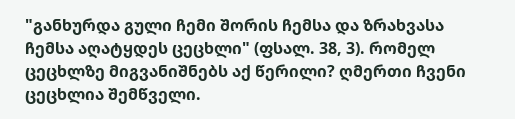"განხურდა გული ჩემი შორის ჩემსა და ზრახვასა ჩემსა აღატყდეს ცეცხლი" (ფსალ. 38, 3). რომელ ცეცხლზე მიგვანიშნებს აქ წერილი? ღმერთი ჩვენი ცეცხლია შემწველი.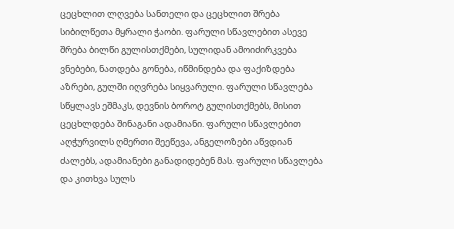ცეცხლით ლღვება სანთელი და ცეცხლით შრება სიბილწეთა მყრალი ჭაობი. ფარული სწავლებით ასევე შრება ბილწი გულისთქმები, სულიდან ამოიძირკვება ვნებები, ნათდება გონება, იწმინდება და ფაქიზდება აზრები, გულში იღვრება სიყვარული. ფარული სწავლება სწყლავს ეშმაკს, დევნის ბოროტ გულისთქმებს, მისით ცეცხლდება შინაგანი ადამიანი. ფარული სწავლებით აღჭურვილს ღმერთი შეეწევა, ანგელოზები აწვდიან ძალებს, ადამიანები განადიდებენ მას. ფარული სწავლება და კითხვა სულს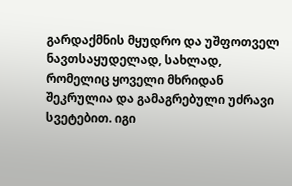გარდაქმნის მყუდრო და უშფოთველ ნავთსაყუდელად, სახლად, რომელიც ყოველი მხრიდან შეკრულია და გამაგრებული უძრავი სვეტებით. იგი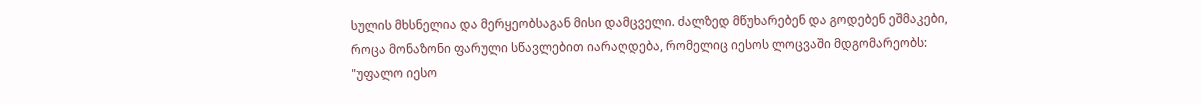სულის მხსნელია და მერყეობსაგან მისი დამცველი. ძალზედ მწუხარებენ და გოდებენ ეშმაკები, როცა მონაზონი ფარული სწავლებით იარაღდება, რომელიც იესოს ლოცვაში მდგომარეობს: "უფალო იესო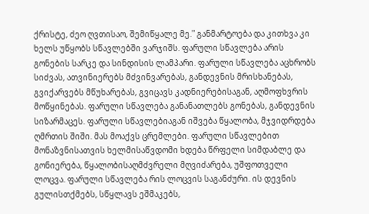ქრისტე, ძეო ღვთისაო, შემიწყალე მე." განმარტოება და კითხვა კი ხელს უწყობს სწავლებში ვარჯიშს. ფარული სწავლება არის გონების სარკე და სინდისის ლამპარი. ფარული სწავლება აცხრობს სიძვას, ათვინიერებს მძვინვარებას, განდევნის მრისხანებას, გვიქარვებს მწუხარებას, გვიცავს კადნიერებისაგან, აღმოფხვრის მოწყინებას. ფარული სწავლება განანათლებს გონებას, განდევნის სიზარმაცეს. ფარული სწავლებიაგან იშვება წყალობა, მჯვიდრდება ღმრთის შიში. მას მოაქვს ცრემლები. ფარული სწავლებით მონაზვნისათვის ხელმისაწვდომი ხდება წრფელი სიმდაბლე და გონიერება, წყალობისაღმძვრელი მღვიძარება, უშფოთველი ლოცვა. ფარული სწავლება რის ლოცვის საგანძური. ის დევნის გულისთქმებს, სწყლავს ეშმაკებს,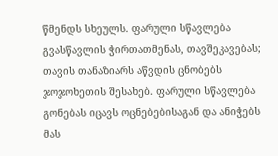წმენდს სხეულს. ფარული სწავლება გვასწავლის ჭირთათმენას, თავშეკავებას; თავის თანაზიარს აწვდის ცნობებს ჯოჯოხეთის შესახებ. ფარული სწავლება გონებას იცავს ოცნებებისაგან და ანიჭებს მას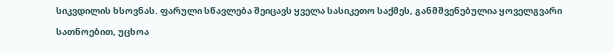სიკვდილის ხსოვნას. ფარული სწავლება შეიცავს ყველა სასიკეთო საქმეს, განმშვენებულია ყოველგვარი სათნოებით, უცხოა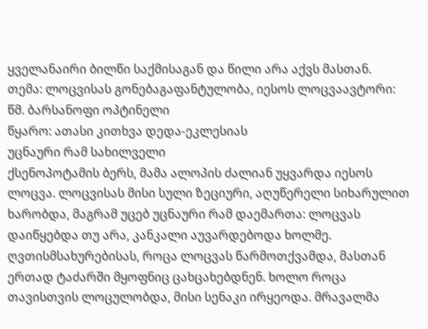ყველანაირი ბილწი საქმისაგან და წილი არა აქვს მასთან.
თემა: ლოცვისას გონებაგაფანტულობა, იესოს ლოცვაავტორი: წმ. ბარსანოფი ოპტინელი
წყარო: ათასი კითხვა დედა-ეკლესიას
უცნაური რამ სახილველი
ქსენოპოტამის ბერს, მამა ალოპის ძალიან უყვარდა იესოს ლოცვა. ლოცვისას მისი სული ზეციური, აღუწერელი სიხარულით ხარობდა, მაგრამ უცებ უცნაური რამ დაემართა: ლოცვას დაიწყებდა თუ არა, კანკალი აუვარდებოდა ხოლმე. ღვთისმსახურებისას, როცა ლოცვას წარმოთქვამდა, მასთან ერთად ტაძარში მყოფნიც ცახცახებდნენ. ხოლო როცა თავისთვის ლოცულობდა, მისი სენაკი ირყეოდა. მრავალმა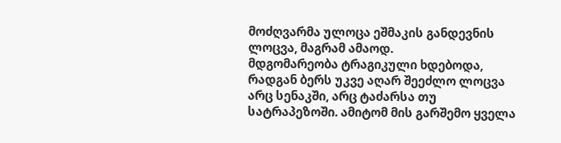მოძღვარმა ულოცა ეშმაკის განდევნის ლოცვა, მაგრამ ამაოდ.
მდგომარეობა ტრაგიკული ხდებოდა, რადგან ბერს უკვე აღარ შეეძლო ლოცვა არც სენაკში, არც ტაძარსა თუ სატრაპეზოში. ამიტომ მის გარშემო ყველა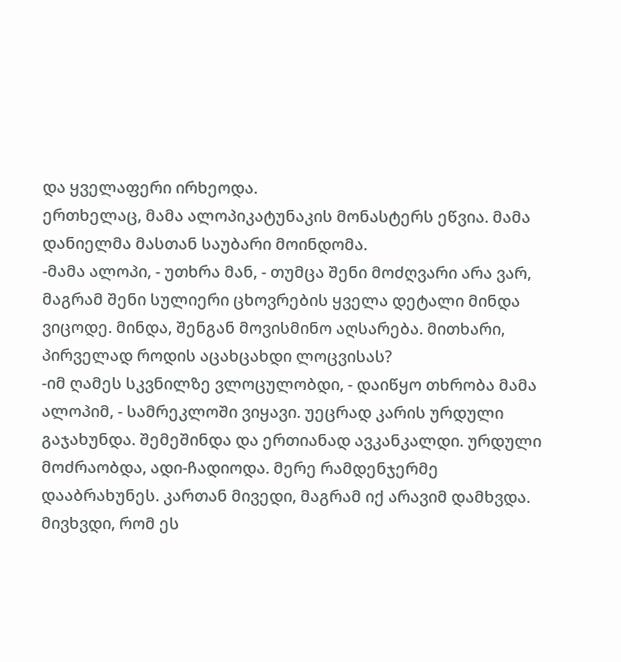და ყველაფერი ირხეოდა.
ერთხელაც, მამა ალოპიკატუნაკის მონასტერს ეწვია. მამა დანიელმა მასთან საუბარი მოინდომა.
-მამა ალოპი, - უთხრა მან, - თუმცა შენი მოძღვარი არა ვარ, მაგრამ შენი სულიერი ცხოვრების ყველა დეტალი მინდა ვიცოდე. მინდა, შენგან მოვისმინო აღსარება. მითხარი, პირველად როდის აცახცახდი ლოცვისას?
-იმ ღამეს სკვნილზე ვლოცულობდი, - დაიწყო თხრობა მამა ალოპიმ, - სამრეკლოში ვიყავი. უეცრად კარის ურდული გაჯახუნდა. შემეშინდა და ერთიანად ავკანკალდი. ურდული მოძრაობდა, ადი-ჩადიოდა. მერე რამდენჯერმე დააბრახუნეს. კართან მივედი, მაგრამ იქ არავიმ დამხვდა. მივხვდი, რომ ეს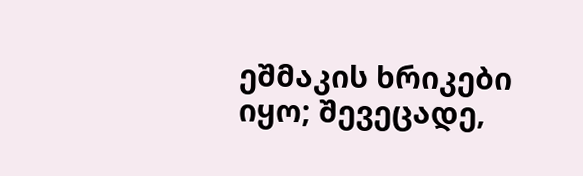ეშმაკის ხრიკები იყო; შევეცადე,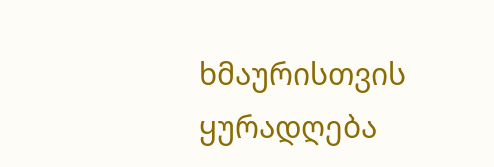ხმაურისთვის ყურადღება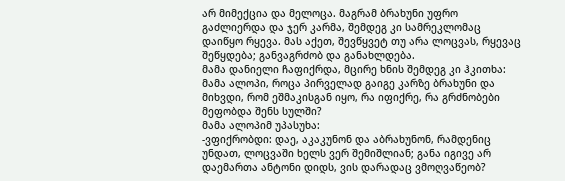არ მიმექცია და მელოცა. მაგრამ ბრახუნი უფრო გაძლიერდა და ჯერ კარმა, შემდეგ კი სამრეკლომაც დაიწყო რყევა. მას აქეთ, შევწყვეტ თუ არა ლოცვას, რყევაც შეწყდება; განვაგრძობ და განახლდება.
მამა დანიელი ჩაფიქრდა, მცირე ხნის შემდეგ კი ჰკითხა:
მამა ალოპი, როცა პირველად გაიგე კარზე ბრახუნი და მიხვდი, რომ ეშმაკისგან იყო, რა იფიქრე, რა გრძნობები მეფობდა შენს სულში?
მამა ალოპიმ უპასუხა:
-ვფიქრობდი: დაე, აკაკუნონ და აბრახუნონ, რამდენიც უნდათ, ლოცვაში ხელს ვერ შემიშლიან; განა იგივე არ დაემართა ანტონი დიდს, ვის დარადაც ვმოღვაწეობ?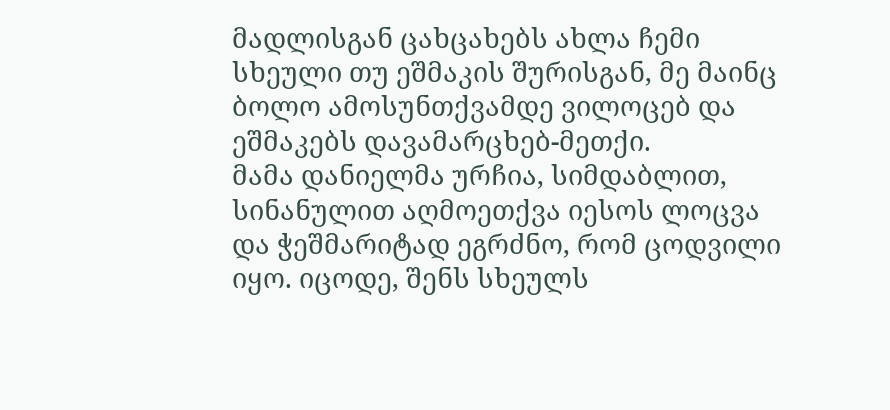მადლისგან ცახცახებს ახლა ჩემი სხეული თუ ეშმაკის შურისგან, მე მაინც ბოლო ამოსუნთქვამდე ვილოცებ და ეშმაკებს დავამარცხებ-მეთქი.
მამა დანიელმა ურჩია, სიმდაბლით, სინანულით აღმოეთქვა იესოს ლოცვა და ჭეშმარიტად ეგრძნო, რომ ცოდვილი იყო. იცოდე, შენს სხეულს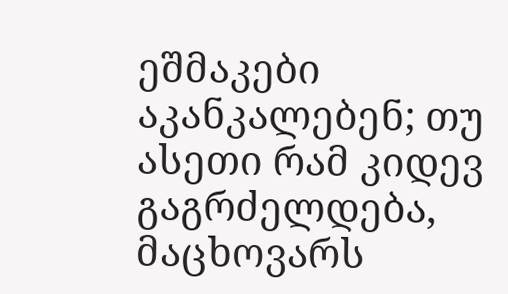ეშმაკები აკანკალებენ; თუ ასეთი რამ კიდევ გაგრძელდება, მაცხოვარს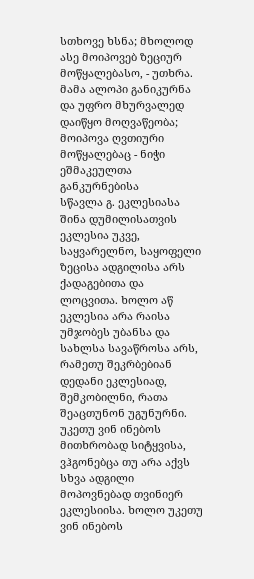სთხოვე ხსნა; მხოლოდ ასე მოიპოვებ ზეციურ მოწყალებასო, - უთხრა.
მამა ალოპი განიკურნა და უფრო მხურვალედ დაიწყო მოღვაწეობა; მოიპოვა ღვთიური მოწყალებაც - ნიჭი ეშმაკეულთა განკურნებისა
სწავლა გ. ეკლესიასა შინა დუმილისათვის
ეკლესია უკვე, საყვარელნო, საყოფელი ზეცისა ადგილისა არს ქადაგებითა და ლოცვითა. ხოლო აწ ეკლესია არა რაისა უმჯობეს უბანსა და სახლსა სავაწროსა არს, რამეთუ შეკრბებიან დედანი ეკლესიად, შემკობილნი, რათა შეაცთუნონ უგუნურნი. უკეთუ ვინ ინებოს მითხრობად სიტყვისა, ვჰგონებცა თუ არა აქვს სხვა ადგილი მოპოვნებად თვინიერ ეკლესიისა. ხოლო უკეთუ ვინ ინებოს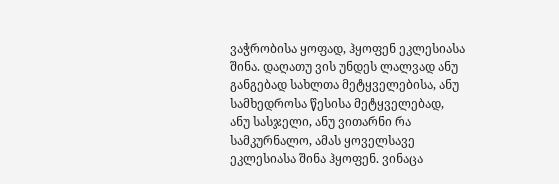ვაჭრობისა ყოფად, ჰყოფენ ეკლესიასა შინა. დაღათუ ვის უნდეს ლალვად ანუ განგებად სახლთა მეტყველებისა, ანუ სამხედროსა წესისა მეტყველებად, ანუ სასჯელი, ანუ ვითარნი რა სამკურნალო, ამას ყოველსავე ეკლესიასა შინა ჰყოფენ. ვინაცა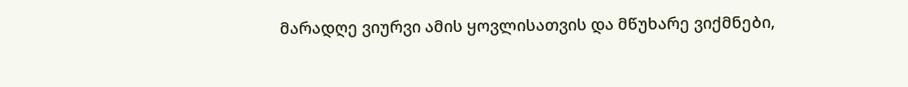მარადღე ვიურვი ამის ყოვლისათვის და მწუხარე ვიქმნები,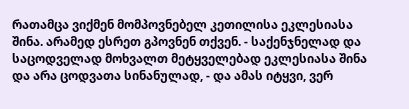რათამცა ვიქმენ მომპოვნებელ კეთილისა ეკლესიასა შინა. არამედ ესრეთ გპოვნენ თქვენ. - საქენჯნელად და საცოდველად მოხვალთ მეტყველებად ეკლესიასა შინა და არა ცოდვათა სინანულად, - და ამას იტყვი, ვერ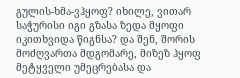გულის-ხმა-ვჰყოფ? იხილე, ვითარ საჭურისი იგი გზასა ზედა მყოფი იკითხვიდა წიგნსა? და შენ, შორის მოძღვართა მდგომარე, მიზეზ ჰყოფ მეტყველი უმეცრებასა და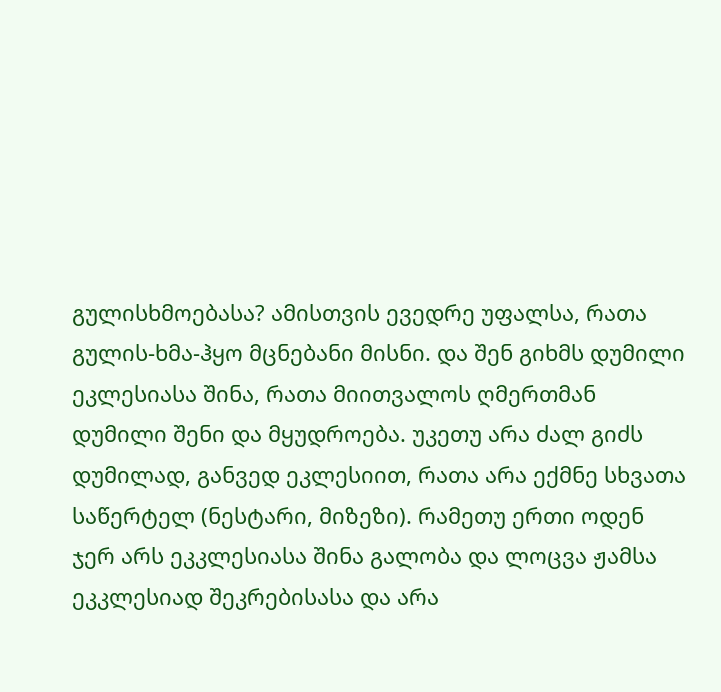გულისხმოებასა? ამისთვის ევედრე უფალსა, რათა გულის-ხმა-ჰყო მცნებანი მისნი. და შენ გიხმს დუმილი ეკლესიასა შინა, რათა მიითვალოს ღმერთმან დუმილი შენი და მყუდროება. უკეთუ არა ძალ გიძს დუმილად, განვედ ეკლესიით, რათა არა ექმნე სხვათა საწერტელ (ნესტარი, მიზეზი). რამეთუ ერთი ოდენ ჯერ არს ეკკლესიასა შინა გალობა და ლოცვა ჟამსა ეკკლესიად შეკრებისასა და არა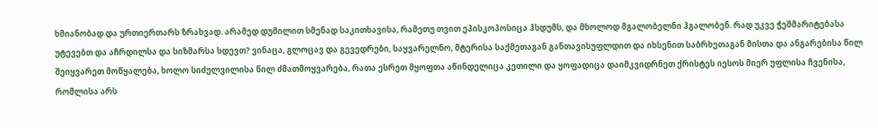ხმიანობად და ურთიერთარს ზრახვად. არამედ დუმილით სმენად საკითხავისა, რამეთუ თვით ეპისკოპოსიცა ჰსდუმს, და მხოლოდ მგალობელნი ჰგალობენ. რად უკვე ჭეშმარიტებასა უტევებთ და აჩრდილსა და სიზმარსა სდევთ? ვინაცა, გლოცავ და გევედრები, საყვარელნო, მტერისა საქმეთაგან განთავისუფლდით და იხსენით საბრხეთაგან მისთა და ანგარებისა წილ შეიყვარეთ მოწყალება, ხოლო სიძულვილისა წილ ძმათმოყვარება, რათა ესრეთ მყოფთა აწინდელიცა კეთილი და ყოფადიცა დაიმკვიდრნეთ ქრისტეს იესოს მიერ უფლისა ჩვენისა, რომლისა არს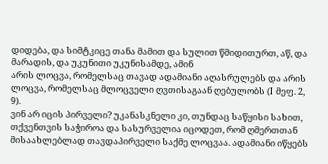დიდება, და სიმტკიცე თანა მამით და სულით წმიდითურთ, აწ, და მარადის, და უკუნითი უკუნისამდე, ამინ
არის ლოცვა, რომელსაც თავად ადამიანი აღასრულებს და არის ლოცვა, რომელსაც მლოცველი ღვთისაგაან ღებულობს (I მეფ. 2, 9).
ვინ არ იცის პირველი? უკანასკნელი კი, თუნდაც საწყისი სახით, თქვენთვის საჭიროა და სასურველია იცოდეთ, რომ ღმერთთან მისაახლებლად თავდაპირველი საქმე ლოცვაა. ადამიანი იწყებს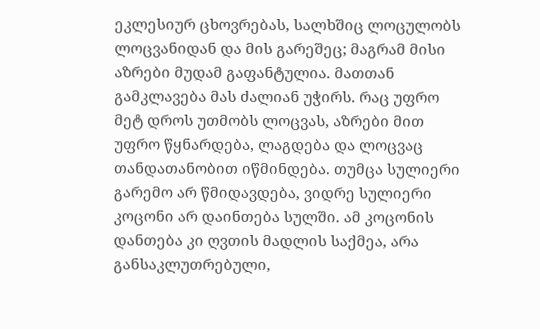ეკლესიურ ცხოვრებას, სალხშიც ლოცულობს ლოცვანიდან და მის გარეშეც; მაგრამ მისი აზრები მუდამ გაფანტულია. მათთან გამკლავება მას ძალიან უჭირს. რაც უფრო მეტ დროს უთმობს ლოცვას, აზრები მით უფრო წყნარდება, ლაგდება და ლოცვაც თანდათანობით იწმინდება. თუმცა სულიერი გარემო არ წმიდავდება, ვიდრე სულიერი კოცონი არ დაინთება სულში. ამ კოცონის დანთება კი ღვთის მადლის საქმეა, არა განსაკლუთრებული,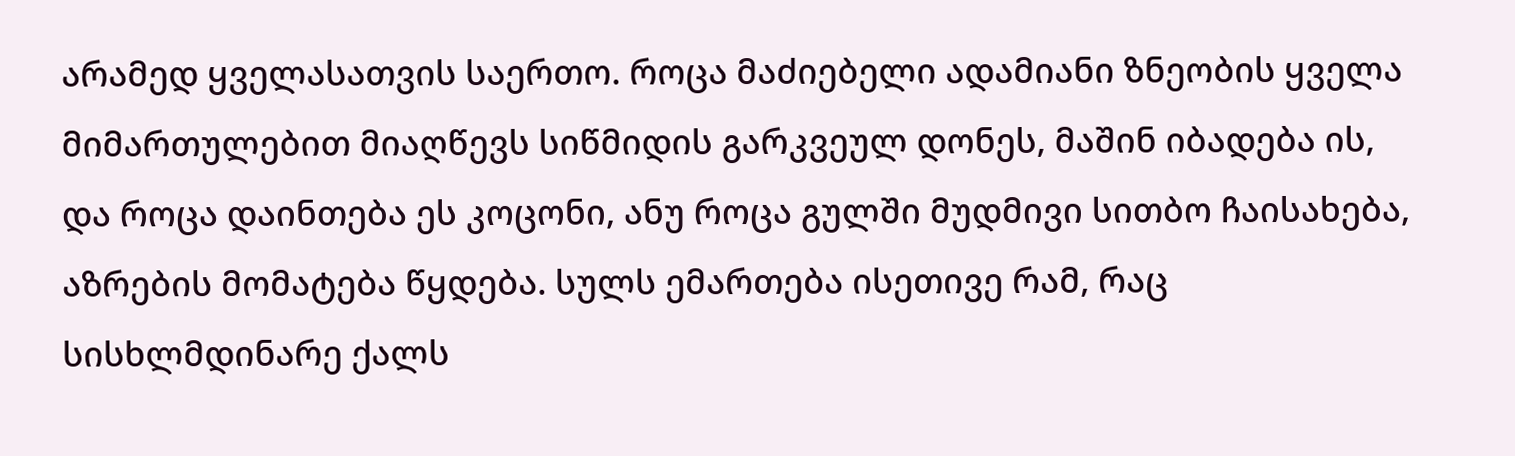არამედ ყველასათვის საერთო. როცა მაძიებელი ადამიანი ზნეობის ყველა მიმართულებით მიაღწევს სიწმიდის გარკვეულ დონეს, მაშინ იბადება ის, და როცა დაინთება ეს კოცონი, ანუ როცა გულში მუდმივი სითბო ჩაისახება, აზრების მომატება წყდება. სულს ემართება ისეთივე რამ, რაც სისხლმდინარე ქალს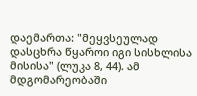დაემართა: "მეყვსეულად დასცხრა წყაროი იგი სისხლისა მისისა" (ლუკა 8, 44). ამ მდგომარეობაში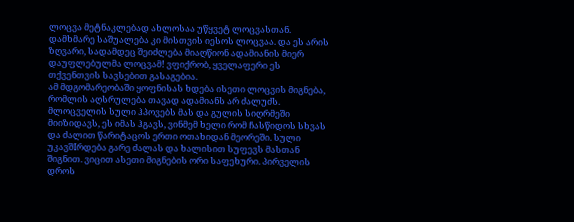ლოცვა მეტნაკლებად ახლოსაა უწყვეტ ლოცვასთან. დამხმარე საშუალება კი მისთვის იესოს ლოცვაა. და ეს არის ზღვარი, სადამდეც შეიძლება მიაღწიონ ადამიანის მიერ დაუფლებულმა ლოცვამ! ვფიქრობ, ყველაფერი ეს თქვენთვის სავსებით გასაგებია.
ამ მდგომარეობაში ყოფნისას ხდება ისეთი ლოცვის მიგნება, რომლის აღსრულება თავად ადამიანს არ ძალუძს. მლოცველის სული ჰპოვებს მას და გულის სიღრმეში მიიზიდავს, ეს იმას ჰგავს, ვინმემ ხელი რომ ჩასწიდოს სხვას და ძალით წარიტაცოს ერთი ოთახიდან მეორეში. სული უკავშIრდება გარე ძალას და ხალისით სუფევს მასთან შიგნით. ვიცით ასეთი მიგნების ორი საფეხური. პირველის დროს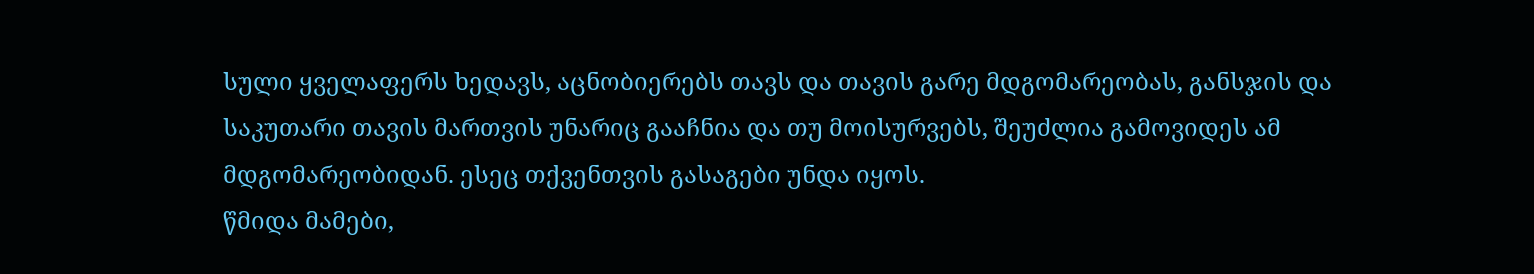სული ყველაფერს ხედავს, აცნობიერებს თავს და თავის გარე მდგომარეობას, განსჯის და საკუთარი თავის მართვის უნარიც გააჩნია და თუ მოისურვებს, შეუძლია გამოვიდეს ამ მდგომარეობიდან. ესეც თქვენთვის გასაგები უნდა იყოს.
წმიდა მამები,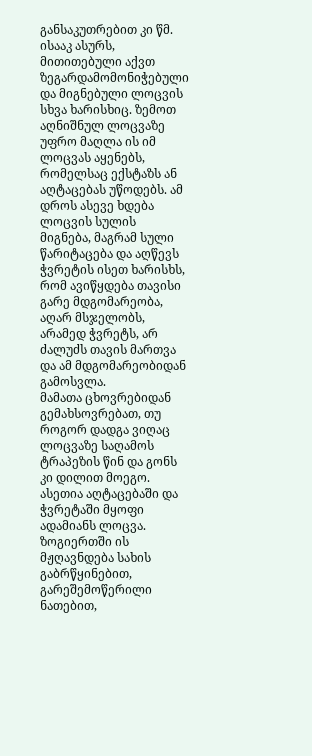განსაკუთრებით კი წმ. ისააკ ასურს, მითითებული აქვთ ზეგარდამომონიჭებული და მიგნებული ლოცვის სხვა ხარისხიც. ზემოთ აღნიშნულ ლოცვაზე უფრო მაღლა ის იმ ლოცვას აყენებს, რომელსაც ექსტაზს ან აღტაცებას უწოდებს. ამ დროს ასევე ხდება ლოცვის სულის მიგნება, მაგრამ სული წარიტაცება და აღწევს ჭვრეტის ისეთ ხარისხს, რომ ავიწყდება თავისი გარე მდგომარეობა, აღარ მსჯელობს, არამედ ჭვრეტს, არ ძალუძს თავის მართვა და ამ მდგომარეობიდან გამოსვლა.
მამათა ცხოვრებიდან გემახსოვრებათ, თუ როგორ დადგა ვიღაც ლოცვაზე საღამოს ტრაპეზის წინ და გონს კი დილით მოეგო. ასეთია აღტაცებაში და ჭვრეტაში მყოფი ადამიანს ლოცვა. ზოგიერთში ის მჟღავნდება სახის გაბრწყინებით, გარეშემოწერილი ნათებით,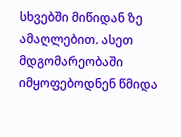სხვებში მიწიდან ზე ამაღლებით. ასეთ მდგომარეობაში იმყოფებოდნენ წმიდა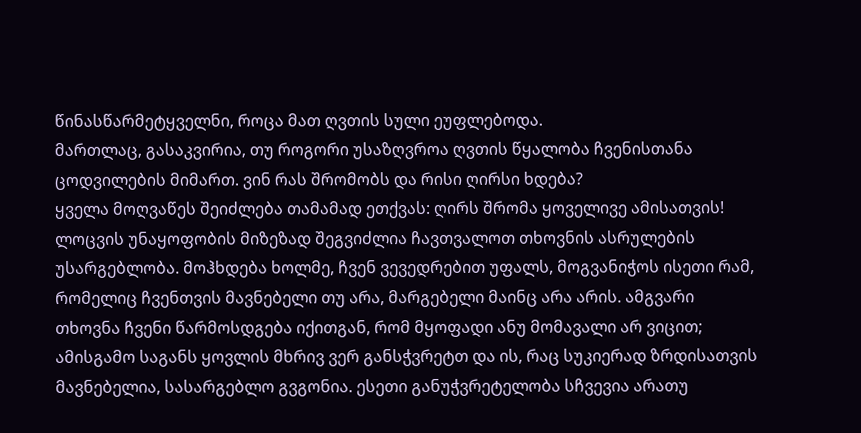წინასწარმეტყველნი, როცა მათ ღვთის სული ეუფლებოდა.
მართლაც, გასაკვირია, თუ როგორი უსაზღვროა ღვთის წყალობა ჩვენისთანა ცოდვილების მიმართ. ვინ რას შრომობს და რისი ღირსი ხდება?
ყველა მოღვაწეს შეიძლება თამამად ეთქვას: ღირს შრომა ყოველივე ამისათვის!
ლოცვის უნაყოფობის მიზეზად შეგვიძლია ჩავთვალოთ თხოვნის ასრულების უსარგებლობა. მოჰხდება ხოლმე, ჩვენ ვევედრებით უფალს, მოგვანიჭოს ისეთი რამ, რომელიც ჩვენთვის მავნებელი თუ არა, მარგებელი მაინც არა არის. ამგვარი თხოვნა ჩვენი წარმოსდგება იქითგან, რომ მყოფადი ანუ მომავალი არ ვიცით; ამისგამო საგანს ყოვლის მხრივ ვერ განსჭვრეტთ და ის, რაც სუკიერად ზრდისათვის მავნებელია, სასარგებლო გვგონია. ესეთი განუჭვრეტელობა სჩვევია არათუ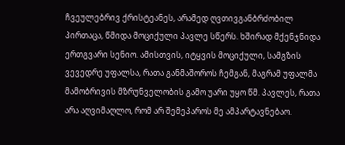ჩვეულებრივ ქრისტეანეს, არამედ ღვთივგანბრძობილ პირთაცა, წმიდა მოციქული პავლე სწერს. ხშირად მქენჯნიდა ერთგვარი სენიო. ამისთვის, იტყვის მოციქული, სამგზის ვევედრე უფალსა, რათა განმაშოროს ჩემგან, მაგრამ უფალმა მამობრივის მზრუნველობის გამო უარი უყო წმ. პავლეს, რათა არა აღვიმაღლო, რომ არ შემეპაროს მე ამპარტავნებაო.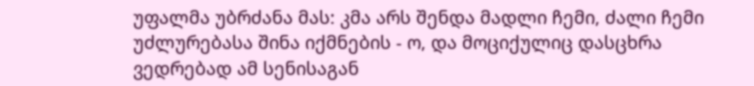უფალმა უბრძანა მას: კმა არს შენდა მადლი ჩემი, ძალი ჩემი უძლურებასა შინა იქმნების - ო, და მოციქულიც დასცხრა ვედრებად ამ სენისაგან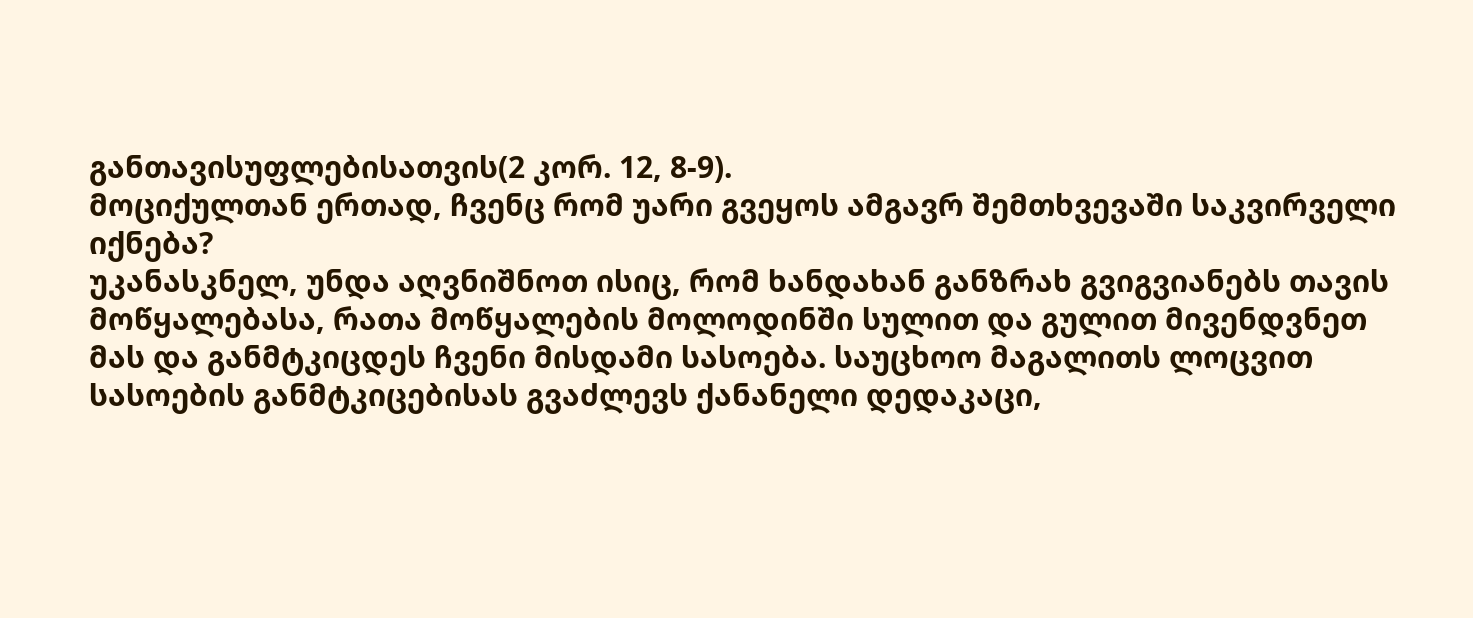განთავისუფლებისათვის(2 კორ. 12, 8-9).
მოციქულთან ერთად, ჩვენც რომ უარი გვეყოს ამგავრ შემთხვევაში საკვირველი იქნება?
უკანასკნელ, უნდა აღვნიშნოთ ისიც, რომ ხანდახან განზრახ გვიგვიანებს თავის მოწყალებასა, რათა მოწყალების მოლოდინში სულით და გულით მივენდვნეთ მას და განმტკიცდეს ჩვენი მისდამი სასოება. საუცხოო მაგალითს ლოცვით სასოების განმტკიცებისას გვაძლევს ქანანელი დედაკაცი,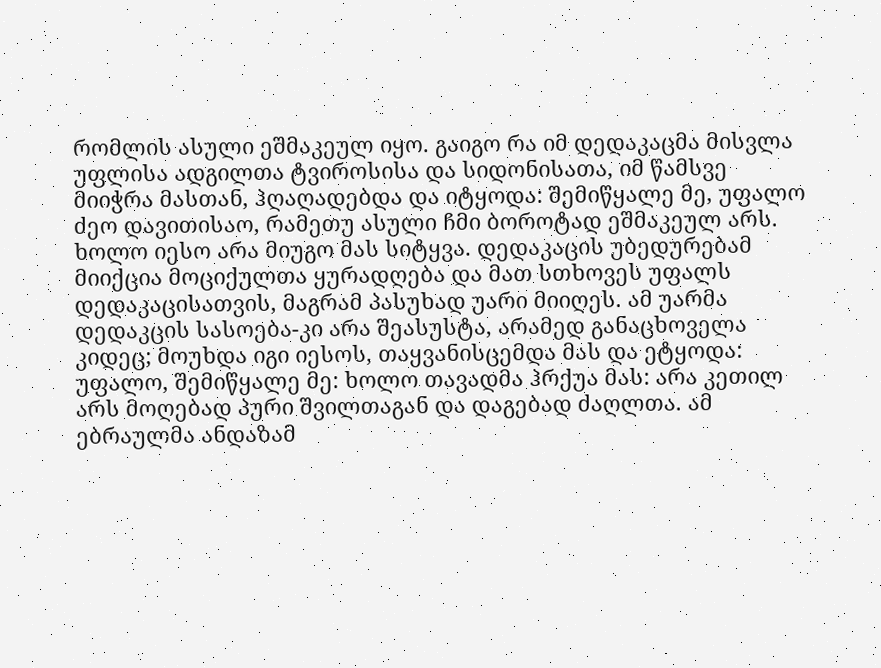რომლის ასული ეშმაკეულ იყო. გაიგო რა იმ დედაკაცმა მისვლა უფლისა ადგილთა ტვიროსისა და სიდონისათა, იმ წამსვე მიიჭრა მასთან, ჰღაღადებდა და იტყოდა: შემიწყალე მე, უფალო ძეო დავითისაო, რამეთუ ასული ჩმი ბოროტად ეშმაკეულ არს. ხოლო იესო არა მიუგო მას სიტყვა. დედაკაცის უბედურებამ მიიქცია მოციქულთა ყურადღება და მათ სთხოვეს უფალს დედაკაცისათვის, მაგრამ პასუხად უარი მიიღეს. ამ უარმა დედაკცის სასოება-კი არა შეასუსტა, არამედ განაცხოველა კიდეც; მოუხდა იგი იესოს, თაყვანისცემდა მას და ეტყოდა: უფალო, შემიწყალე მე: ხოლო თავადმა ჰრქუა მას: არა კეთილ არს მოღებად პური შვილთაგან და დაგებად ძაღლთა. ამ ებრაულმა ანდაზამ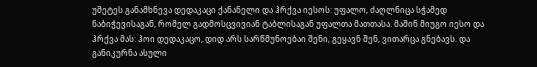უმეტეს განამხნევა დედაკაცი ქანანელი და ჰრქვა იესოს: უფალო, ძაღლნიცა სჭამედ ნაბიჭევისაგან, რომელ გადმოსცვივიან ტაბლისაგან უფალთა მათთასა. მაშინ მიუგო იესო და ჰრქვა მას: ჰოი დედაკაცო, დიდ არს სარწმუნოებაი შენი, გეყავნ შენ, ვითარცა გნებავს. და განიკურნა ასული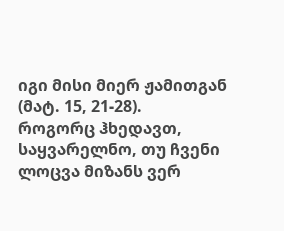იგი მისი მიერ ჟამითგან (მატ. 15, 21-28).
როგორც ჰხედავთ, საყვარელნო, თუ ჩვენი ლოცვა მიზანს ვერ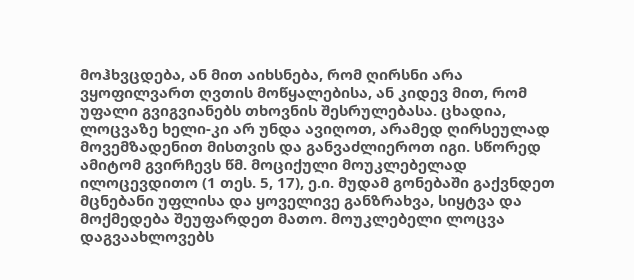მოჰხვცდება, ან მით აიხსნება, რომ ღირსნი არა ვყოფილვართ ღვთის მოწყალებისა, ან კიდევ მით, რომ უფალი გვიგვიანებს თხოვნის შესრულებასა. ცხადია, ლოცვაზე ხელი-კი არ უნდა ავიღოთ, არამედ ღირსეულად მოვემზადენით მისთვის და განვაძლიეროთ იგი. სწორედ ამიტომ გვირჩევს წმ. მოციქული მოუკლებელად ილოცევდითო (1 თეს. 5, 17), ე.ი. მუდამ გონებაში გაქვნდეთ მცნებანი უფლისა და ყოველივე განზრახვა, სიყტვა და მოქმედება შეუფარდეთ მათო. მოუკლებელი ლოცვა დაგვაახლოვებს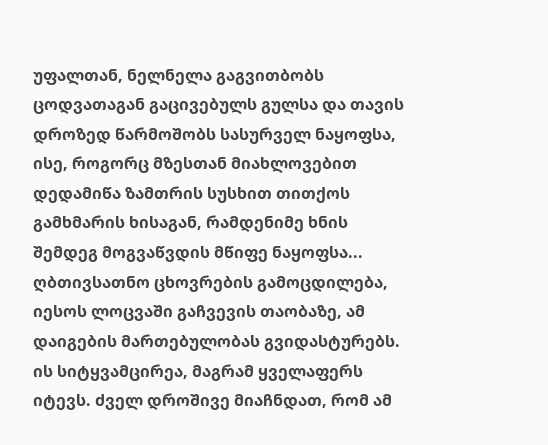უფალთან, ნელნელა გაგვითბობს ცოდვათაგან გაცივებულს გულსა და თავის დროზედ წარმოშობს სასურველ ნაყოფსა, ისე, როგორც მზესთან მიახლოვებით დედამიწა ზამთრის სუსხით თითქოს გამხმარის ხისაგან, რამდენიმე ხნის შემდეგ მოგვაწვდის მწიფე ნაყოფსა...
ღბთივსათნო ცხოვრების გამოცდილება, იესოს ლოცვაში გაჩვევის თაობაზე, ამ დაიგების მართებულობას გვიდასტურებს. ის სიტყვამცირეა, მაგრამ ყველაფერს იტევს. ძველ დროშივე მიაჩნდათ, რომ ამ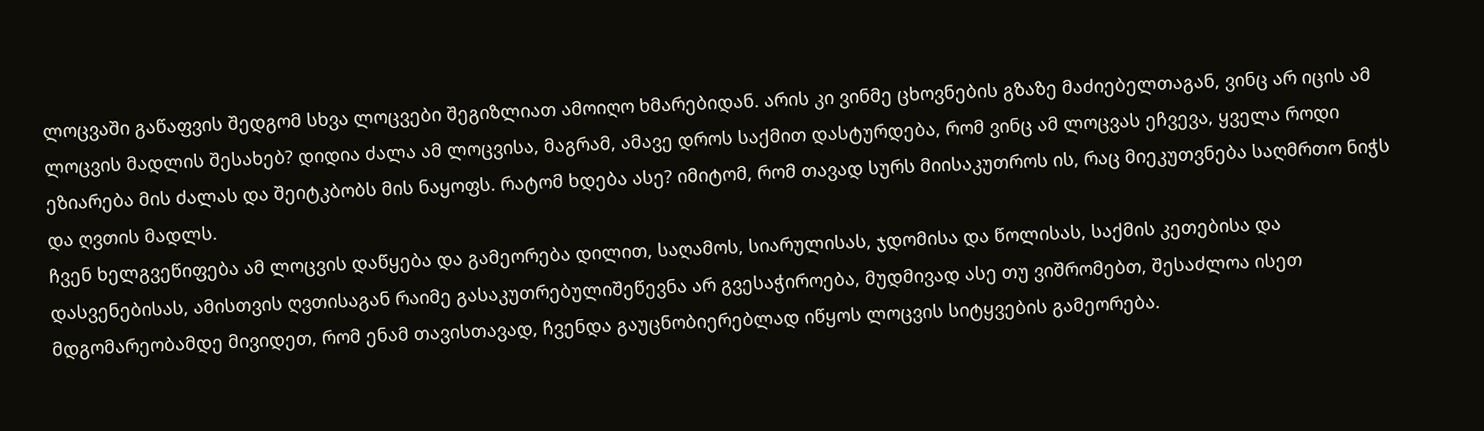ლოცვაში გაწაფვის შედგომ სხვა ლოცვები შეგიზლიათ ამოიღო ხმარებიდან. არის კი ვინმე ცხოვნების გზაზე მაძიებელთაგან, ვინც არ იცის ამ ლოცვის მადლის შესახებ? დიდია ძალა ამ ლოცვისა, მაგრამ, ამავე დროს საქმით დასტურდება, რომ ვინც ამ ლოცვას ეჩვევა, ყველა როდი ეზიარება მის ძალას და შეიტკბობს მის ნაყოფს. რატომ ხდება ასე? იმიტომ, რომ თავად სურს მიისაკუთროს ის, რაც მიეკუთვნება საღმრთო ნიჭს და ღვთის მადლს.
ჩვენ ხელგვეწიფება ამ ლოცვის დაწყება და გამეორება დილით, საღამოს, სიარულისას, ჯდომისა და წოლისას, საქმის კეთებისა და დასვენებისას, ამისთვის ღვთისაგან რაიმე გასაკუთრებულიშეწევნა არ გვესაჭიროება, მუდმივად ასე თუ ვიშრომებთ, შესაძლოა ისეთ მდგომარეობამდე მივიდეთ, რომ ენამ თავისთავად, ჩვენდა გაუცნობიერებლად იწყოს ლოცვის სიტყვების გამეორება.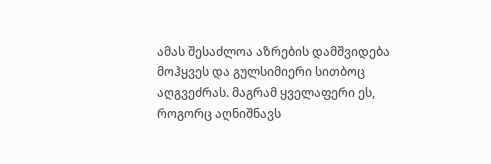ამას შესაძლოა აზრების დამშვიდება მოჰყვეს და გულსიმიერი სითბოც აღგვეძრას. მაგრამ ყველაფერი ეს, როგორც აღნიშნავს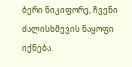ბერი ნიკიფორე, ჩვენი ძალისხმევის ნაყოფი იქნება.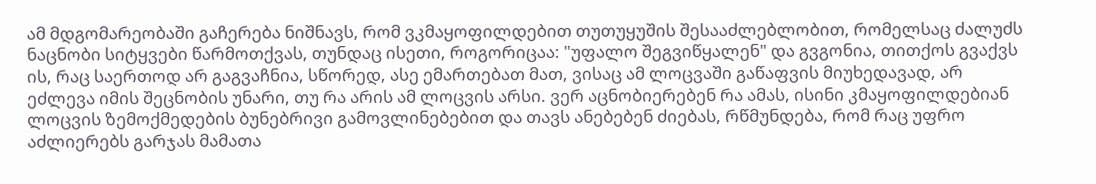ამ მდგომარეობაში გაჩერება ნიშნავს, რომ ვკმაყოფილდებით თუთუყუშის შესააძლებლობით, რომელსაც ძალუძს ნაცნობი სიტყვები წარმოთქვას, თუნდაც ისეთი, როგორიცაა: "უფალო შეგვიწყალენ" და გვგონია, თითქოს გვაქვს ის, რაც საერთოდ არ გაგვაჩნია, სწორედ, ასე ემართებათ მათ, ვისაც ამ ლოცვაში გაწაფვის მიუხედავად, არ ეძლევა იმის შეცნობის უნარი, თუ რა არის ამ ლოცვის არსი. ვერ აცნობიერებენ რა ამას, ისინი კმაყოფილდებიან ლოცვის ზემოქმედების ბუნებრივი გამოვლინებებით და თავს ანებებენ ძიებას, რწმუნდება, რომ რაც უფრო აძლიერებს გარჯას მამათა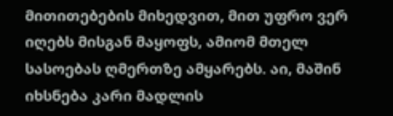მითითებების მიხედვით, მით უფრო ვერ იღებს მისგან მაყოფს, ამიომ მთელ სასოებას ღმერთზე ამყარებს. აი, მაშინ იხსნება კარი მადლის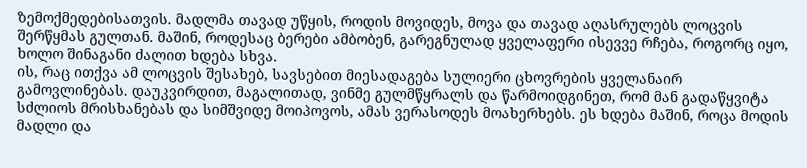ზემოქმედებისათვის. მადლმა თავად უწყის, როდის მოვიდეს, მოვა და თავად აღასრულებს ლოცვის შერწყმას გულთან. მაშინ, როდესაც ბერები ამბობენ, გარეგნულად ყველაფერი ისევვე რჩება, როგორც იყო, ხოლო შინაგანი ძალით ხდება სხვა.
ის, რაც ითქვა ამ ლოცვის შესახებ, სავსებით მიესადაგება სულიერი ცხოვრების ყველანაირ გამოვლინებას. დაუკვირდით, მაგალითად, ვინმე გულმწყრალს და წარმოიდგინეთ, რომ მან გადაწყვიტა სძლიოს მრისხანებას და სიმშვიდე მოიპოვოს, ამას ვერასოდეს მოახერხებს. ეს ხდება მაშინ, როცა მოდის მადლი და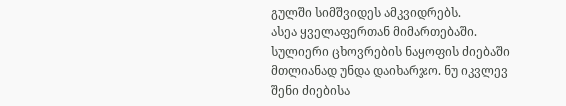გულში სიმშვიდეს ამკვიდრებს.
ასეა ყველაფერთან მიმართებაში. სულიერი ცხოვრების ნაყოფის ძიებაში მთლიანად უნდა დაიხარჯო. ნუ იკვლევ შენი ძიებისა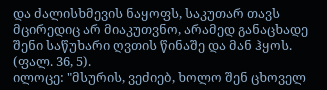და ძალისხმევის ნაყოფს, საკუთარ თავს მცირედიც არ მიაკუთვნო, არამედ განაცხადე შენი საწუხარი ღვთის წინაშე და მან ჰყოს. (ფალ. 36, 5).
ილოცე: "მსურის, ვეძიებ, ხოლო შენ ცხოველ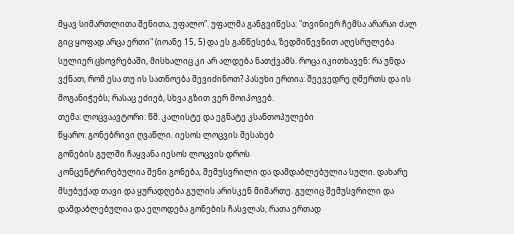მყავ სიმართლითა შენითა, უფალო". უფალმა განგვიწესა: "თვინიერ ჩემსა არარაი ძალ გიც ყოფად არცა ერთი" (იოანე 15, 5) და ეს განწესება, ზედმიწევნით აღესრულება სულიერ ცხოვრებაში, მისხალიც კი არ ალდება ნათქვამს. როცა იკითხავენ: რა უნდა ვქნათ, რომ ესა თუ ის სათნოება შევიძინოთ? პასუხი ერთია: შეევედრე ღმერთს და ის მოგანიჭებს; რასაც ეძიებ, სხვა გზით ვერ მოიპოვებ.
თემა: ლოცვაავტორი: წმ. კალისტე და ეგნატე კსანთოპულები
წყარო: გონებრივი ღვაწლი. იესოს ლოცვის შესახებ
გონების გულში ჩაყვანა იესოს ლოცვის დროს
კონცენტრირებულია შენი გონება, შემუსვრილი და დამდაბლებულია სული. დახარე მსუბუქად თავი და ყურადღება გულის არისკენ მიმართე. გულიც შემუსვრილი და დამდაბლებულია და ელოდება გონების ჩასვლას, რათა ერთად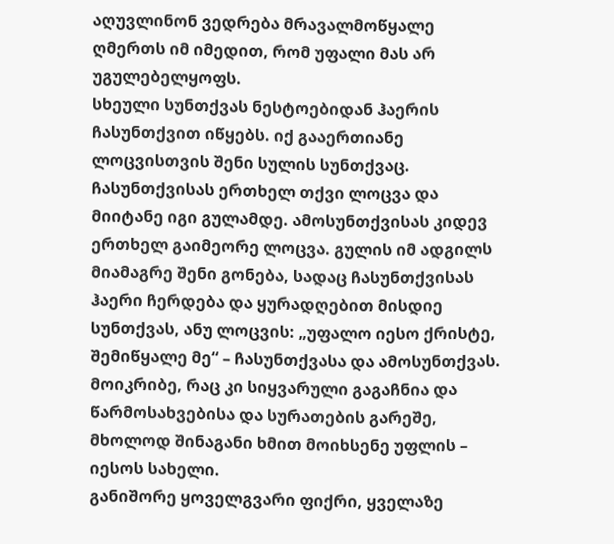აღუვლინონ ვედრება მრავალმოწყალე ღმერთს იმ იმედით, რომ უფალი მას არ უგულებელყოფს.
სხეული სუნთქვას ნესტოებიდან ჰაერის ჩასუნთქვით იწყებს. იქ გააერთიანე ლოცვისთვის შენი სულის სუნთქვაც. ჩასუნთქვისას ერთხელ თქვი ლოცვა და მიიტანე იგი გულამდე. ამოსუნთქვისას კიდევ ერთხელ გაიმეორე ლოცვა. გულის იმ ადგილს მიამაგრე შენი გონება, სადაც ჩასუნთქვისას ჰაერი ჩერდება და ყურადღებით მისდიე სუნთქვას, ანუ ლოცვის: „უფალო იესო ქრისტე, შემიწყალე მე“ – ჩასუნთქვასა და ამოსუნთქვას.
მოიკრიბე, რაც კი სიყვარული გაგაჩნია და წარმოსახვებისა და სურათების გარეშე, მხოლოდ შინაგანი ხმით მოიხსენე უფლის – იესოს სახელი.
განიშორე ყოველგვარი ფიქრი, ყველაზე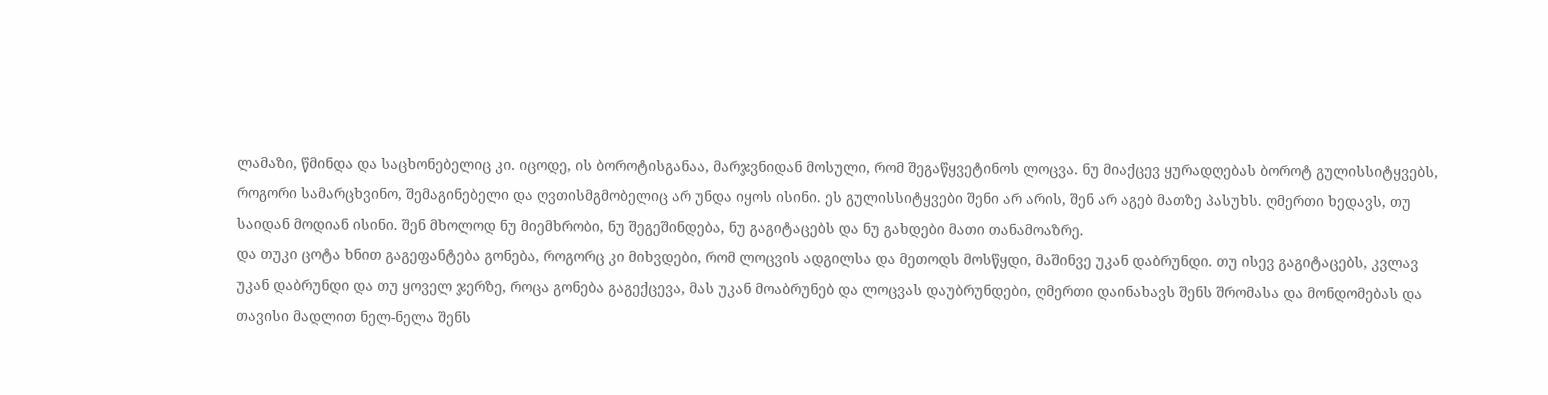ლამაზი, წმინდა და საცხონებელიც კი. იცოდე, ის ბოროტისგანაა, მარჯვნიდან მოსული, რომ შეგაწყვეტინოს ლოცვა. ნუ მიაქცევ ყურადღებას ბოროტ გულისსიტყვებს, როგორი სამარცხვინო, შემაგინებელი და ღვთისმგმობელიც არ უნდა იყოს ისინი. ეს გულისსიტყვები შენი არ არის, შენ არ აგებ მათზე პასუხს. ღმერთი ხედავს, თუ საიდან მოდიან ისინი. შენ მხოლოდ ნუ მიემხრობი, ნუ შეგეშინდება, ნუ გაგიტაცებს და ნუ გახდები მათი თანამოაზრე.
და თუკი ცოტა ხნით გაგეფანტება გონება, როგორც კი მიხვდები, რომ ლოცვის ადგილსა და მეთოდს მოსწყდი, მაშინვე უკან დაბრუნდი. თუ ისევ გაგიტაცებს, კვლავ უკან დაბრუნდი და თუ ყოველ ჯერზე, როცა გონება გაგექცევა, მას უკან მოაბრუნებ და ლოცვას დაუბრუნდები, ღმერთი დაინახავს შენს შრომასა და მონდომებას და თავისი მადლით ნელ-ნელა შენს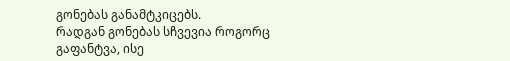გონებას განამტკიცებს.
რადგან გონებას სჩვევია როგორც გაფანტვა, ისე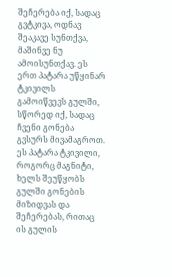შეჩერება იქ, სადაც გვტკივა, ოდნავ შეაკავე სუნთქვა, მაშინვე ნუ ამოისუნთქავ. ეს ერთ პატარა უწყინარ ტკივილს გამოიწვევს გულში, სწორედ იქ, სადაც ჩვენი გონება გვსურს მივამაგროთ. ეს პატარა ტკივილი, როგორც მაგნიტი, ხელს შეუწყობს გულში გონების მიზიდვას და შეჩერებას, რითაც ის გულის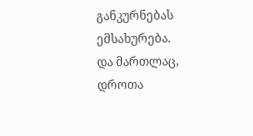განკურნებას ემსახურება.
და მართლაც, დროთა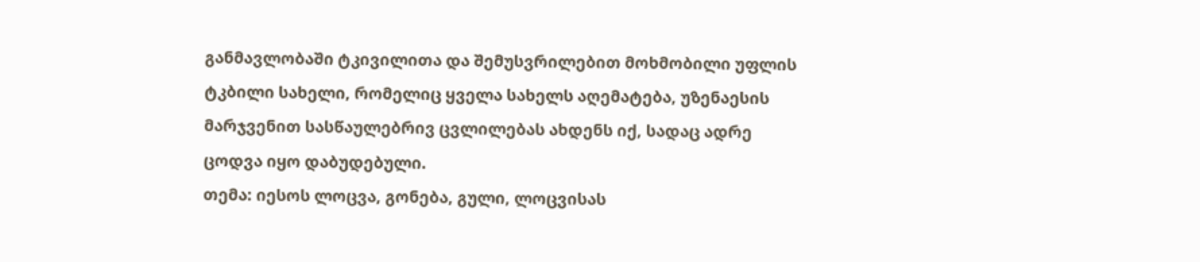განმავლობაში ტკივილითა და შემუსვრილებით მოხმობილი უფლის ტკბილი სახელი, რომელიც ყველა სახელს აღემატება, უზენაესის მარჯვენით სასწაულებრივ ცვლილებას ახდენს იქ, სადაც ადრე ცოდვა იყო დაბუდებული.
თემა: იესოს ლოცვა, გონება, გული, ლოცვისას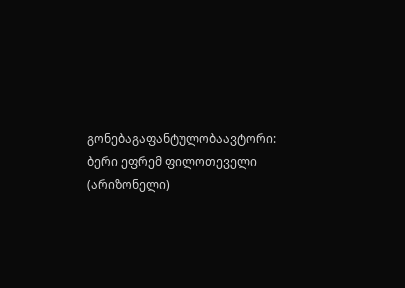გონებაგაფანტულობაავტორი: ბერი ეფრემ ფილოთეველი (არიზონელი)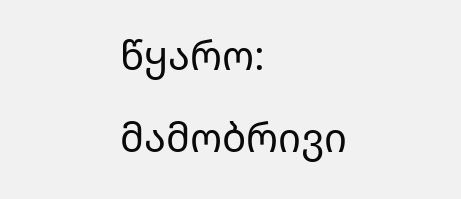წყარო: მამობრივი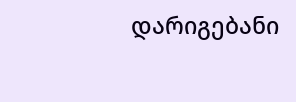დარიგებანი